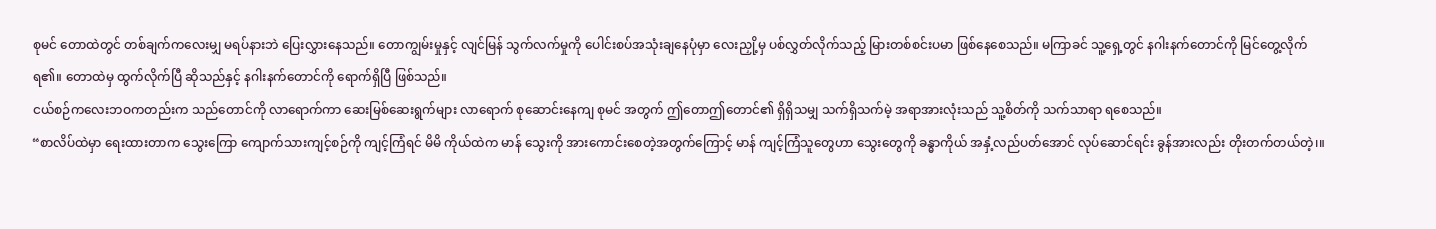စုမင် တောထဲတွင် တစ်ချက်ကလေးမျှ မရပ်နားဘဲ ပြေးလွှားနေသည်။ တောကျွမ်းမှုနှင့် လျင်မြန် သွက်လက်မှုကို ပေါင်းစပ်အသုံးချနေပုံမှာ လေးညှို့မှ ပစ်လွှတ်လိုက်သည့် မြားတစ်စင်းပမာ ဖြစ်နေစေသည်။ မကြာခင် သူ့ရှေ့တွင် နဂါးနက်တောင်ကို မြင်တွေ့လိုက်ရ၏။ တောထဲမှ ထွက်လိုက်ပြီ ဆိုသည်နှင့် နဂါးနက်တောင်ကို ရောက်ရှိပြီ ဖြစ်သည်။
ငယ်စဉ်ကလေးဘဝကတည်းက သည်တောင်ကို လာရောက်ကာ ဆေးမြစ်ဆေးရွက်များ လာရောက် စုဆောင်းနေကျ စုမင် အတွက် ဤတောဤတောင်၏ ရှိရှိသမျှ သက်ရှိသက်မဲ့ အရာအားလုံးသည် သူ့စိတ်ကို သက်သာရာ ရစေသည်။
“စာလိပ်ထဲမှာ ရေးထားတာက သွေးကြော ကျောက်သားကျင့်စဉ်ကို ကျင့်ကြံရင် မိမိ ကိုယ်ထဲက မာန် သွေးကို အားကောင်းစေတဲ့အတွက်ကြောင့် မာန် ကျင့်ကြံသူတွေဟာ သွေးတွေကို ခန္ဓာကိုယ် အနှံ့လည်ပတ်အောင် လုပ်ဆောင်ရင်း ခွန်အားလည်း တိုးတက်တယ်တဲ့၊။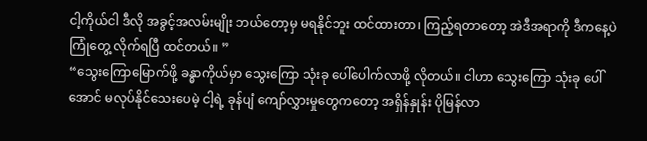ငါ့ကိုယ်ငါ ဒီလို အခွင့်အလမ်းမျိုး ဘယ်တော့မှ မရနိုင်ဘူး ထင်ထားတာ၊ ကြည့်ရတာတော့ အဲဒီအရာကို ဒီကနေ့ပဲ ကြုံတွေ့ လိုက်ရပြီ ထင်တယ်။ ”
“သွေးကြောမြောက်ဖို့ ခန္ဓာကိုယ်မှာ သွေးကြော သုံးခု ပေါ်ပေါက်လာဖို့ လိုတယ်။ ငါဟာ သွေးကြော သုံးခု ပေါ်အောင် မလုပ်နိုင်သေးပေမဲ့ ငါ့ရဲ့ ခုန်ပျံ ကျော်လွှားမှုတွေကတော့ အရှိန်နှုန်း ပိုမြန်လာ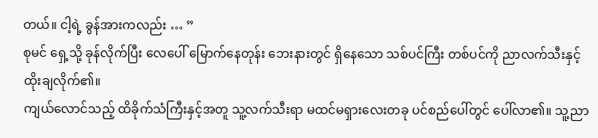တယ်။ ငါ့ရဲ့ ခွန်အားကလည်း … ”
စုမင် ရှေ့သို့ ခုန်လိုက်ပြီး လေပေါ် မြောက်နေတုန်း ဘေးနားတွင် ရှိနေသော သစ်ပင်ကြီး တစ်ပင်ကို ညာလက်သီးနှင့် ထိုးချလိုက်၏။
ကျယ်လောင်သည့် ထိခိုက်သံကြီးနှင့်အတူ သူ့လက်သီးရာ မထင်မရှားလေးတခု ပင်စည်ပေါ်တွင် ပေါ်လာ၏။ သူ့ညာ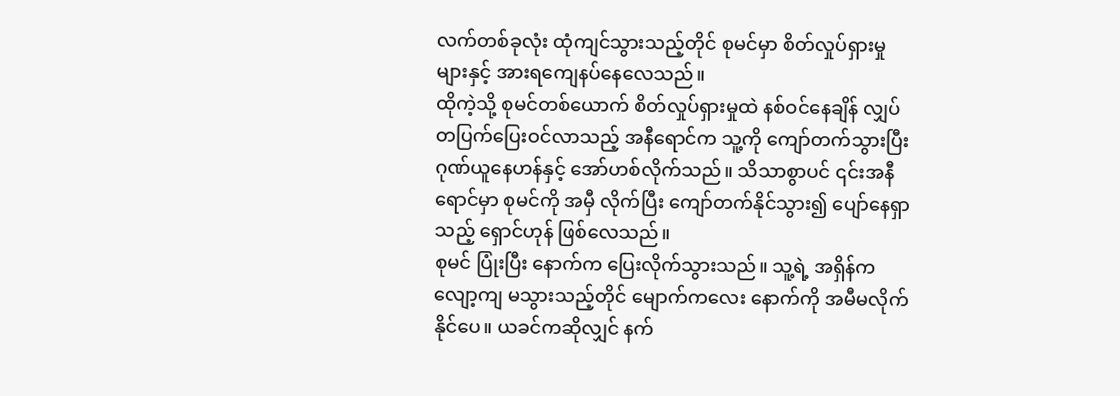လက်တစ်ခုလုံး ထုံကျင်သွားသည့်တိုင် စုမင်မှာ စိတ်လှုပ်ရှားမှုများနှင့် အားရကျေနပ်နေလေသည်။
ထိုကဲ့သို့ စုမင်တစ်ယောက် စိတ်လှုပ်ရှားမှုထဲ နစ်ဝင်နေချိန် လျှပ်တပြက်ပြေးဝင်လာသည့် အနီရောင်က သူ့ကို ကျော်တက်သွားပြီး ဂုဏ်ယူနေဟန်နှင့် အော်ဟစ်လိုက်သည်။ သိသာစွာပင် ၎င်းအနီရောင်မှာ စုမင်ကို အမှီ လိုက်ပြီး ကျော်တက်နိုင်သွား၍ ပျော်နေရှာသည့် ရှောင်ဟုန် ဖြစ်လေသည်။
စုမင် ပြုံးပြီး နောက်က ပြေးလိုက်သွားသည်။ သူ့ရဲ့ အရှိန်က လျော့ကျ မသွားသည့်တိုင် မျောက်ကလေး နောက်ကို အမီမလိုက်နိုင်ပေ။ ယခင်ကဆိုလျှင် နက်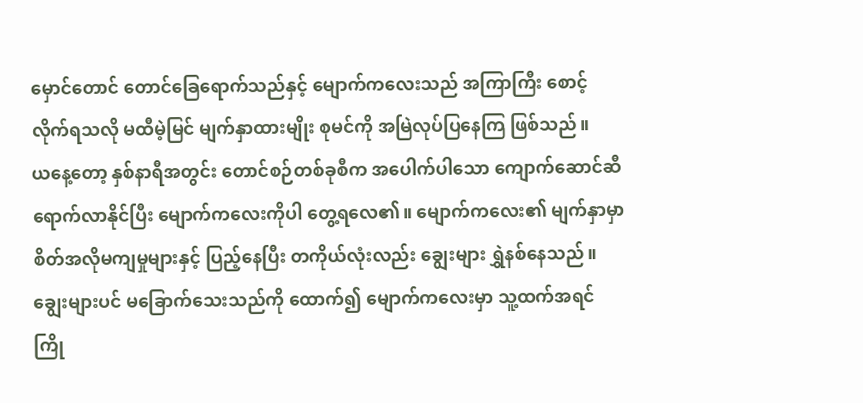မှောင်တောင် တောင်ခြေရောက်သည်နှင့် မျောက်ကလေးသည် အကြာကြီး စောင့်လိုက်ရသလို မထီမဲ့မြင် မျက်နှာထားမျိုး စုမင်ကို အမြဲလုပ်ပြနေကြ ဖြစ်သည်။
ယနေ့တော့ နှစ်နာရီအတွင်း တောင်စဉ်တစ်ခုစီက အပေါက်ပါသော ကျောက်ဆောင်ဆီ ရောက်လာနိုင်ပြီး မျောက်ကလေးကိုပါ တွေ့ရလေ၏။ မျောက်ကလေး၏ မျက်နှာမှာ စိတ်အလိုမကျမှုများနှင့် ပြည့်နေပြီး တကိုယ်လုံးလည်း ချွေးများ ရွှဲနစ်နေသည်။ ချွေးများပင် မခြောက်သေးသည်ကို ထောက်၍ မျောက်ကလေးမှာ သူ့ထက်အရင် ကြို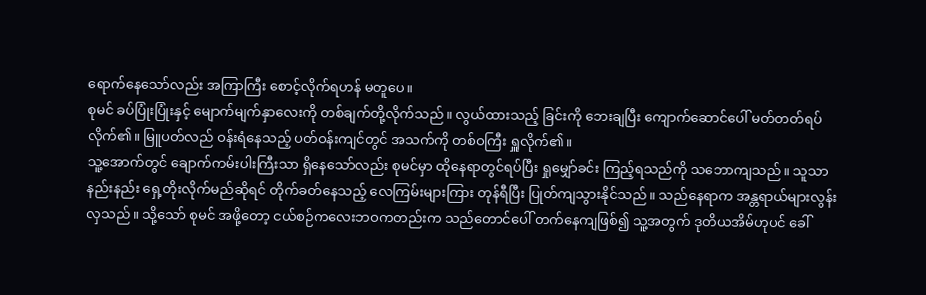ရောက်နေသော်လည်း အကြာကြီး စောင့်လိုက်ရဟန် မတူပေ။
စုမင် ခပ်ပြုံးပြုံးနှင့် မျောက်မျက်နှာလေးကို တစ်ချက်တို့လိုက်သည်။ လွယ်ထားသည့် ခြင်းကို ဘေးချပြီး ကျောက်ဆောင်ပေါ် မတ်တတ်ရပ်လိုက်၏။ မြူပတ်လည် ဝန်းရံနေသည့် ပတ်ဝန်းကျင်တွင် အသက်ကို တစ်ဝကြီး ရှူလိုက်၏။
သူ့အောက်တွင် ချောက်ကမ်းပါးကြီးသာ ရှိနေသော်လည်း စုမင်မှာ ထိုနေရာတွင်ရပ်ပြီး ရှုမျှော်ခင်း ကြည့်ရသည်ကို သဘောကျသည်။ သူသာ နည်းနည်း ရှေ့တိုးလိုက်မည်ဆိုရင် တိုက်ခတ်နေသည့် လေကြမ်းများကြား တုန်ရီပြီး ပြုတ်ကျသွားနိုင်သည်။ သည်နေရာက အန္တရာယ်များလွန်းလှသည်။ သို့သော် စုမင် အဖို့တော့ ငယ်စဉ်ကလေးဘဝကတည်းက သည်တောင်ပေါ် တက်နေကျဖြစ်၍ သူ့အတွက် ဒုတိယအိမ်ဟုပင် ခေါ်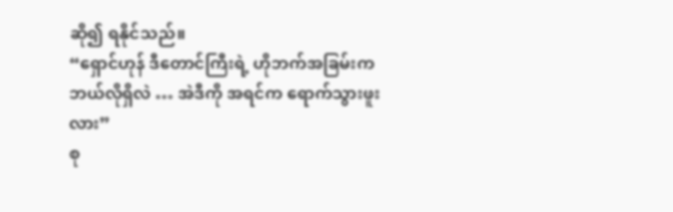ဆို၍ ရနိုင်သည်။
“ရှောင်ဟုန် ဒီတောင်ကြီးရဲ့ ဟိုဘက်အခြမ်းက ဘယ်လိုရှိလဲ … အဲဒီကို အရင်က ရောက်သွားဖူးလား”
စု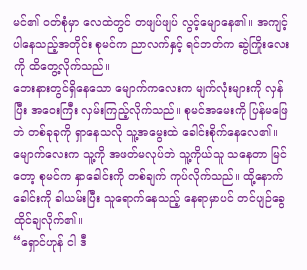မင်၏ ဝတ်စုံမှာ လေထဲတွင် တဖျပ်ဖျပ် လွင့်မျောနေ၏။ အကျင့်ပါနေသည့်အတိုင်း စုမင်က ညာလက်နှင့် ရင်ဘတ်က ဆွဲကြိုးလေးကို ထိတွေ့လိုက်သည်။
ဘေးနားတွင်ရှိနေသော မျောက်ကလေးက မျက်လုံးများကို လှန်ပြီး အဝေးကြီး လှမ်းကြည့်လိုက်သည်။ စုမင်အမေးကို ပြန်မဖြေဘဲ တစ်ခုခုကို ရှာနေသလို သူ့အမွေးထဲ ခေါင်းစိုက်နေလေ၏။
မျောက်လေးက သူ့ကို အဖတ်မလုပ်ဘဲ သူ့ကိုယ်သူ သနေတာ မြင်တော့ စုမင်က နှာခေါင်းကို တစ်ချက် ကုပ်လိုက်သည်။ ထို့နောက် ခေါင်းကို ခါယမ်းပြီး သူရောက်နေသည့် နေရာမှာပင် တင်ပျဉ်ခွေထိုင်ချလိုက်၏။
“ရှောင်ဟုန် ငါ ဒီ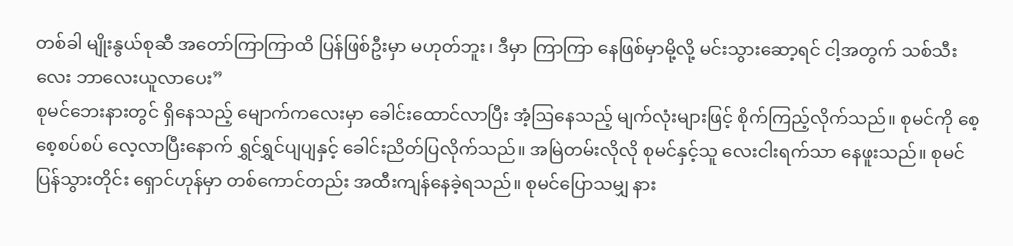တစ်ခါ မျိုးနွယ်စုဆီ အတော်ကြာကြာထိ ပြန်ဖြစ်ဦးမှာ မဟုတ်ဘူး၊ ဒီမှာ ကြာကြာ နေဖြစ်မှာမို့လို့ မင်းသွားဆော့ရင် ငါ့အတွက် သစ်သီးလေး ဘာလေးယူလာပေး”
စုမင်ဘေးနားတွင် ရှိနေသည့် မျောက်ကလေးမှာ ခေါင်းထောင်လာပြီး အံ့ဩနေသည့် မျက်လုံးများဖြင့် စိုက်ကြည့်လိုက်သည်။ စုမင်ကို စေ့စေ့စပ်စပ် လေ့လာပြီးနောက် ရွှင်ရွှင်ပျပျနှင့် ခေါင်းညိတ်ပြလိုက်သည်။ အမြဲတမ်းလိုလို စုမင်နှင့်သူ လေးငါးရက်သာ နေဖူးသည်။ စုမင် ပြန်သွားတိုင်း ရှောင်ဟုန်မှာ တစ်ကောင်တည်း အထီးကျန်နေခဲ့ရသည်။ စုမင်ပြောသမျှ နား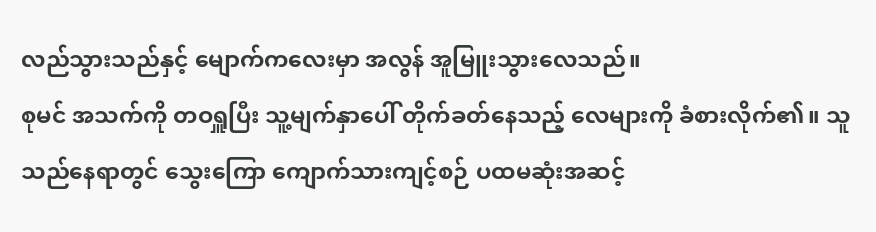လည်သွားသည်နှင့် မျောက်ကလေးမှာ အလွန် အူမြူးသွားလေသည်။
စုမင် အသက်ကို တဝရှူပြီး သူ့မျက်နှာပေါ် တိုက်ခတ်နေသည့် လေများကို ခံစားလိုက်၏။ သူ သည်နေရာတွင် သွေးကြော ကျောက်သားကျင့်စဉ် ပထမဆုံးအဆင့်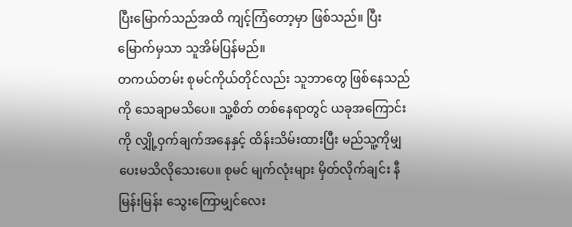ပြီးမြောက်သည်အထိ ကျင့်ကြံတော့မှာ ဖြစ်သည်။ ပြီးမြောက်မှသာ သူအိမ်ပြန်မည်။
တကယ်တမ်း စုမင်ကိုယ်တိုင်လည်း သူဘာတွေ ဖြစ်နေသည်ကို သေချာမသိပေ။ သူ့စိတ် တစ်နေရာတွင် ယခုအကြောင်းကို လျှို့ဝှက်ချက်အနေနှင့် ထိန်းသိမ်းထားပြီး မည်သူ့ကိုမျှ ပေးမသိလိုသေးပေ။ စုမင် မျက်လုံးများ မှိတ်လိုက်ချင်း နီမြန်းမြန်း သွေးကြောမျှင်လေး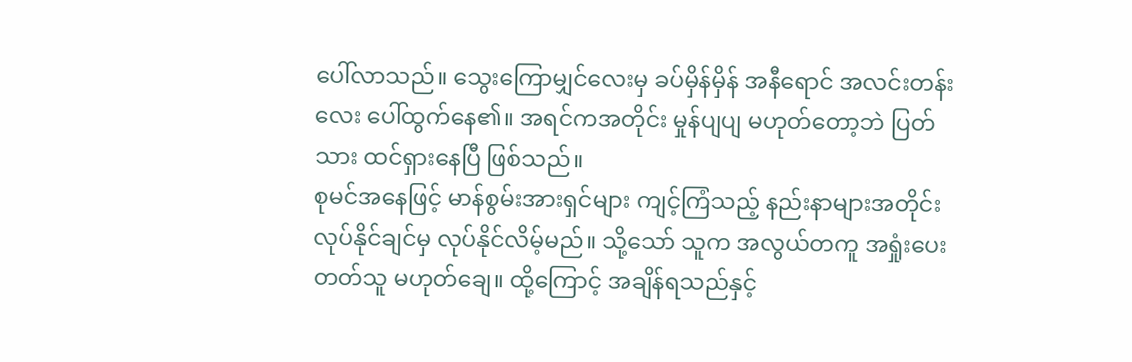ပေါ်လာသည်။ သွေးကြောမျှင်လေးမှ ခပ်မှိန်မှိန် အနီရောင် အလင်းတန်းလေး ပေါ်ထွက်နေ၏။ အရင်ကအတိုင်း မှုန်ပျပျ မဟုတ်တော့ဘဲ ပြတ်သား ထင်ရှားနေပြီ ဖြစ်သည်။
စုမင်အနေဖြင့် မာန်စွမ်းအားရှင်များ ကျင့်ကြံသည့် နည်းနာများအတိုင်း လုပ်နိုင်ချင်မှ လုပ်နိုင်လိမ့်မည်။ သို့သော် သူက အလွယ်တကူ အရှုံးပေးတတ်သူ မဟုတ်ချေ။ ထို့ကြောင့် အချိန်ရသည်နှင့်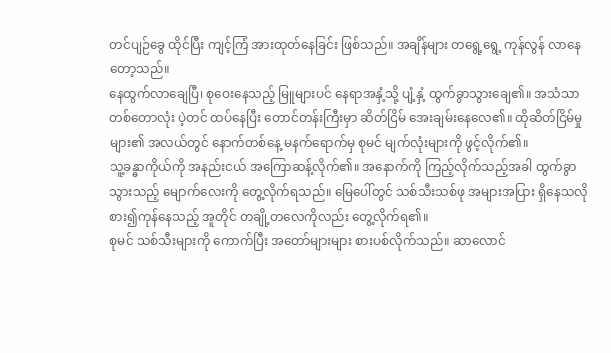တင်ပျဉ်ခွေ ထိုင်ပြီး ကျင့်ကြံ အားထုတ်နေခြင်း ဖြစ်သည်။ အချိန်များ တရွေ့ရွေ့ ကုန်လွန် လာနေတော့သည်။
နေထွက်လာချေပြီ၊ စုဝေးနေသည့် မြူများပင် နေရာအနှံ့သို့ ပျံ့နှံ့ ထွက်ခွာသွားချေ၏။ အသံသာ တစ်တောလုံး ပဲ့တင် ထပ်နေပြီး တောင်တန်းကြီးမှာ ဆိတ်ငြိမ် အေးချမ်းနေလေ၏။ ထိုဆိတ်ငြိမ်မှုများ၏ အလယ်တွင် နောက်တစ်နေ့ မနက်ရောက်မှ စုမင် မျက်လုံးများကို ဖွင့်လိုက်၏။
သူ့ခန္ဓာကိုယ်ကို အနည်းငယ် အကြောဆန့်လိုက်၏။ အနောက်ကို ကြည့်လိုက်သည့်အခါ ထွက်ခွာသွားသည့် မျောက်လေးကို တွေ့လိုက်ရသည်။ မြေပေါ်တွင် သစ်သီးသစ်ဖု အများအပြား ရှိနေသလို စား၍ကုန်နေသည့် အူတိုင် တချို့တလေကိုလည်း တွေ့လိုက်ရ၏။
စုမင် သစ်သီးများကို ကောက်ပြီး အတော်များများ စားပစ်လိုက်သည်။ ဆာလောင်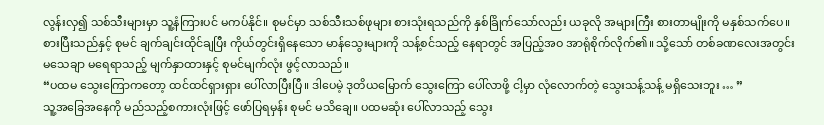လွန်းလှ၍ သစ်သီးများမှာ သူ့နံကြားပင် မကပ်နိုင်။ စုမင်မှာ သစ်သီးသစ်ဖုများ စားသုံးရသည်ကို နှစ်ခြိုက်သော်လည်း ယခုလို အများကြီး စားတာမျိုးကို မနှစ်သက်ပေ။
စားပြီးသည်နှင့် စုမင် ချက်ချင်းထိုင်ချပြီး ကိုယ်တွင်းရှိနေသော မာန်သွေးများကို သန့်စင်သည့် နေရာတွင် အပြည့်အဝ အာရုံစိုက်လိုက်၏။ သို့သော် တစ်ခဏလေးအတွင်း မသေချာ မရေရာသည့် မျက်နှာထားနှင့် စုမင်မျက်လုံး ဖွင့်လာသည်။
“ပထမ သွေးကြောကတော့ ထင်ထင်ရှားရှား ပေါ်လာပြီးပြီ။ ဒါပေမဲ့ ဒုတိယမြောက် သွေးကြော ပေါ်လာဖို့ ငါ့မှာ လုံလောက်တဲ့ သွေးသန့်သန့် မရှိသေးဘူး … ”
သူ့အခြေအနေကို မည်သည့်စကားလုံးဖြင့် ဖော်ပြရမှန်း စုမင် မသိချေ။ ပထမဆုံး ပေါ်လာသည့် သွေး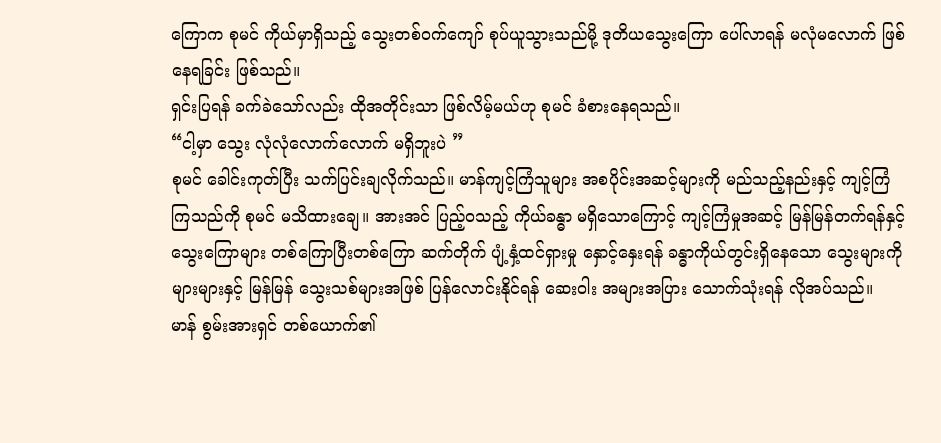ကြောက စုမင် ကိုယ်မှာရှိသည့် သွေးတစ်ဝက်ကျော် စုပ်ယူသွားသည်မို့ ဒုတိယသွေးကြော ပေါ်လာရန် မလုံမလောက် ဖြစ်နေရခြင်း ဖြစ်သည်။
ရှင်းပြရန် ခက်ခဲသော်လည်း ထိုအတိုင်းသာ ဖြစ်လိမ့်မယ်ဟု စုမင် ခံစားနေရသည်။
“ငါ့မှာ သွေး လုံလုံလောက်လောက် မရှိဘူးပဲ ”
စုမင် ခေါင်းကုတ်ပြီး သက်ပြင်းချလိုက်သည်။ မာန်ကျင့်ကြံသူများ အစပိုင်းအဆင့်များကို မည်သည့်နည်းနှင့် ကျင့်ကြံကြသည်ကို စုမင် မသိထားချေ။ အားအင် ပြည့်ဝသည့် ကိုယ်ခန္ဓာ မရှိသောကြောင့် ကျင့်ကြံမှုအဆင့် မြန်မြန်တက်ရန်နှင့် သွေးကြောများ တစ်ကြောပြီးတစ်ကြော ဆက်တိုက် ပျံ့နှံ့ထင်ရှားမှု နှောင့်နှေးရန် ခန္ဓာကိုယ်တွင်းရှိနေသော သွေးများကို များများနှင့် မြန်မြန် သွေးသစ်များအဖြစ် ပြန်လောင်းနိုင်ရန် ဆေးဝါး အများအပြား သောက်သုံးရန် လိုအပ်သည်။
မာန် စွမ်းအားရှင် တစ်ယောက်၏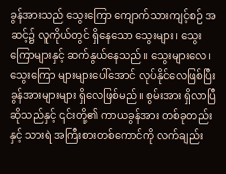ခွန်အားသည် သွေးကြော ကျောက်သားကျင့်စဉ် အဆင့်၌ လူကိုယ်တွင် ရှိနေသော သွေးများ၊ သွေးကြောများနှင့် ဆက်နွယ်နေသည်။ သွေးများလေ၊ သွေးကြော များများပေါ်အောင် လုပ်နိုင်လေဖြစ်ပြီး ခွန်အားများများ ရှိလေဖြစ်မည်။ စွမ်းအား ရှိလာပြီဆိုသည်နှင့် ၎င်းတို့၏ ကာယခွန်အား တစ်ခုတည်းနှင့် သားရဲ အကြီးစားတစ်ကောင်ကို လက်ချည်း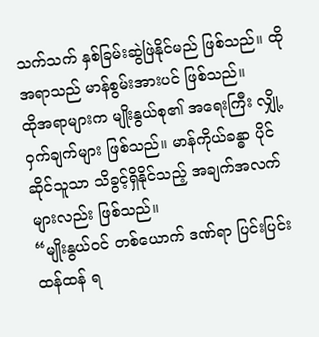သက်သက် နှစ်ခြမ်းဆွဲဖြဲနိုင်မည် ဖြစ်သည်။ ထိုအရာသည် မာန်စွမ်းအားပင် ဖြစ်သည်။
ထိုအရာများက မျိုးနွယ်စု၏ အရေးကြီး လျှို့ဝှက်ချက်များ ဖြစ်သည်။ မာန်ကိုယ်ခန္ဓာ ပိုင်ဆိုင်သူသာ သိခွင့်ရှိနိုင်သည့် အချက်အလက်များလည်း ဖြစ်သည်။
“မျိုးနွယ်ဝင် တစ်ယောက် ဒဏ်ရာ ပြင်းပြင်းထန်ထန် ရ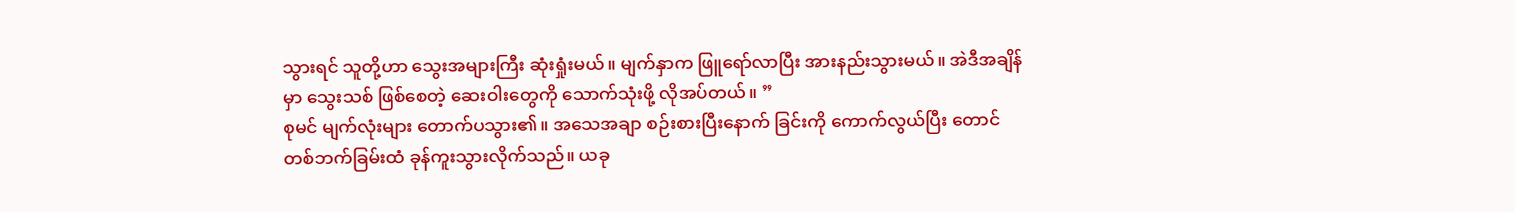သွားရင် သူတို့ဟာ သွေးအများကြီး ဆုံးရှုံးမယ်။ မျက်နှာက ဖြူရော်လာပြီး အားနည်းသွားမယ်။ အဲဒီအချိန်မှာ သွေးသစ် ဖြစ်စေတဲ့ ဆေးဝါးတွေကို သောက်သုံးဖို့ လိုအပ်တယ်။ ”
စုမင် မျက်လုံးများ တောက်ပသွား၏။ အသေအချာ စဉ်းစားပြီးနောက် ခြင်းကို ကောက်လွယ်ပြီး တောင်တစ်ဘက်ခြမ်းထံ ခုန်ကူးသွားလိုက်သည်။ ယခု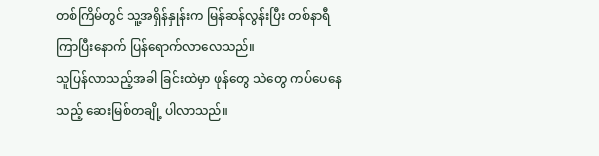တစ်ကြိမ်တွင် သူ့အရှိန်နှုန်းက မြန်ဆန်လွန်းပြီး တစ်နာရီ ကြာပြီးနောက် ပြန်ရောက်လာလေသည်။
သူပြန်လာသည့်အခါ ခြင်းထဲမှာ ဖုန်တွေ သဲတွေ ကပ်ပေနေသည့် ဆေးမြစ်တချို့ ပါလာသည်။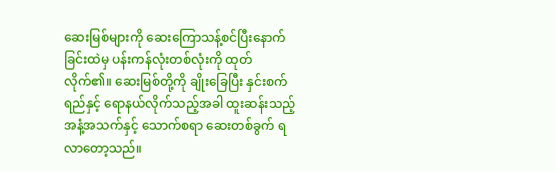ဆေးမြစ်များကို ဆေးကြောသန့်စင်ပြီးနောက် ခြင်းထဲမှ ပန်းကန်လုံးတစ်လုံးကို ထုတ်လိုက်၏။ ဆေးမြစ်တို့ကို ချိုးခြေပြီး နှင်းစက်ရည်နှင့် ရောနယ်လိုက်သည့်အခါ ထူးဆန်းသည့် အနံ့အသက်နှင့် သောက်စရာ ဆေးတစ်ခွက် ရလာတော့သည်။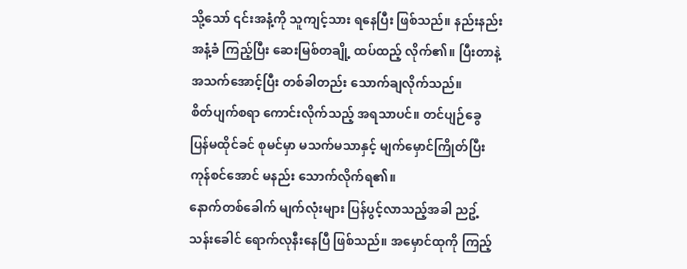သို့သော် ၎င်းအနံ့ကို သူကျင့်သား ရနေပြီး ဖြစ်သည်။ နည်းနည်း အနံ့ခံ ကြည့်ပြီး ဆေးမြစ်တချို့ ထပ်ထည့် လိုက်၏။ ပြီးတာနဲ့ အသက်အောင့်ပြီး တစ်ခါတည်း သောက်ချလိုက်သည်။
စိတ်ပျက်စရာ ကောင်းလိုက်သည့် အရသာပင်။ တင်ပျဉ်ခွေ ပြန်မထိုင်ခင် စုမင်မှာ မသက်မသာနှင့် မျက်မှောင်ကြိုတ်ပြီး ကုန်စင်အောင် မနည်း သောက်လိုက်ရ၏။
နောက်တစ်ခေါက် မျက်လုံးများ ပြန်ပွင့်လာသည့်အခါ ညဥ့်သန်းခေါင် ရောက်လုနီးနေပြီ ဖြစ်သည်။ အမှောင်ထုကို ကြည့်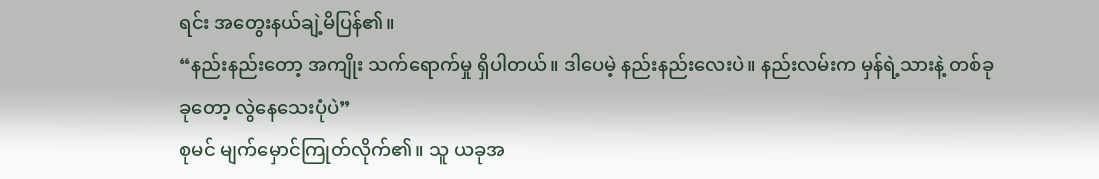ရင်း အတွေးနယ်ချဲ့မိပြန်၏။
“နည်းနည်းတော့ အကျိုး သက်ရောက်မှု ရှိပါတယ်။ ဒါပေမဲ့ နည်းနည်းလေးပဲ။ နည်းလမ်းက မှန်ရဲ့သားနဲ့ တစ်ခုခုတော့ လွဲနေသေးပုံပဲ”
စုမင် မျက်မှောင်ကြုတ်လိုက်၏။ သူ ယခုအ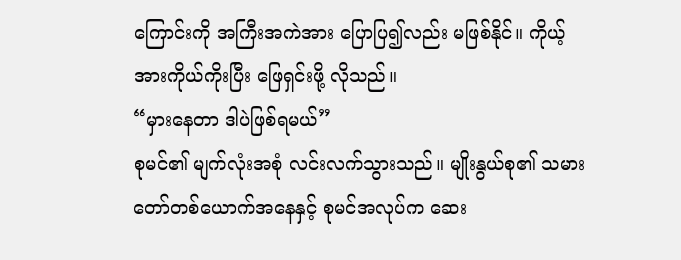ကြောင်းကို အကြီးအကဲအား ပြောပြ၍လည်း မဖြစ်နိုင်။ ကိုယ့်အားကိုယ်ကိုးပြီး ဖြေရှင်းဖို့ လိုသည်။
“မှားနေတာ ဒါပဲဖြစ်ရမယ်”
စုမင်၏ မျက်လုံးအစုံ လင်းလက်သွားသည်။ မျိုးနွယ်စု၏ သမားတော်တစ်ယောက်အနေနှင့် စုမင်အလုပ်က ဆေး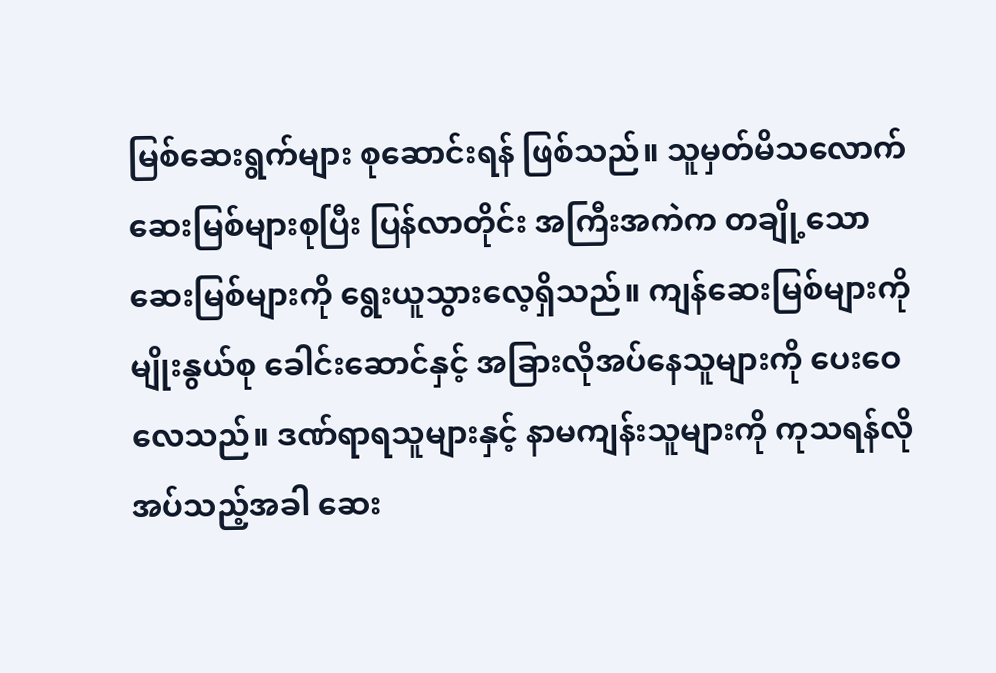မြစ်ဆေးရွက်များ စုဆောင်းရန် ဖြစ်သည်။ သူမှတ်မိသလောက် ဆေးမြစ်များစုပြီး ပြန်လာတိုင်း အကြီးအကဲက တချို့သော ဆေးမြစ်များကို ရွေးယူသွားလေ့ရှိသည်။ ကျန်ဆေးမြစ်များကို မျိုးနွယ်စု ခေါင်းဆောင်နှင့် အခြားလိုအပ်နေသူများကို ပေးဝေလေသည်။ ဒဏ်ရာရသူများနှင့် နာမကျန်းသူများကို ကုသရန်လိုအပ်သည့်အခါ ဆေး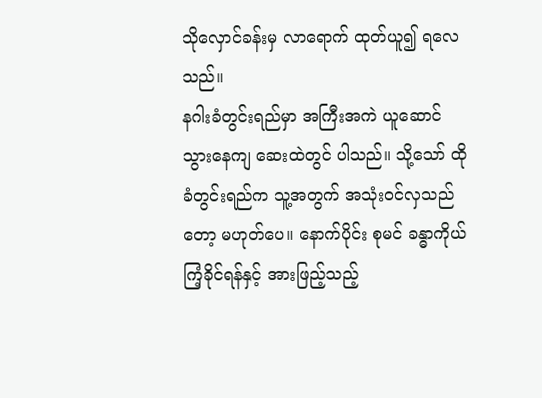သိုလှောင်ခန်းမှ လာရောက် ထုတ်ယူ၍ ရလေသည်။
နဂါးခံတွင်းရည်မှာ အကြီးအကဲ ယူဆောင် သွားနေကျ ဆေးထဲတွင် ပါသည်။ သို့သော် ထိုခံတွင်းရည်က သူ့အတွက် အသုံးဝင်လှသည်တော့ မဟုတ်ပေ။ နောက်ပိုင်း စုမင် ခန္ဓာကိုယ် ကြံ့ခိုင်ရန်နှင့် အားဖြည့်သည့်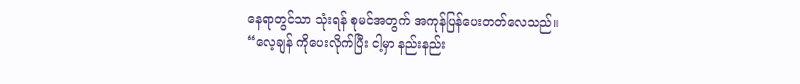နေရာတွင်သာ သုံးရန် စုမင်အတွက် အကုန်ပြန်ပေးတတ်လေသည်။
“လေ့ချန် ကိုပေးလိုက်ပြီး ငါ့မှာ နည်းနည်း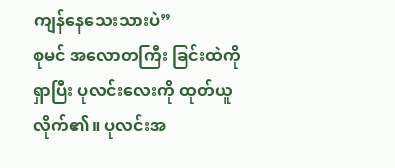ကျန်နေသေးသားပဲ”
စုမင် အလောတကြီး ခြင်းထဲကို ရှာပြီး ပုလင်းလေးကို ထုတ်ယူလိုက်၏။ ပုလင်းအ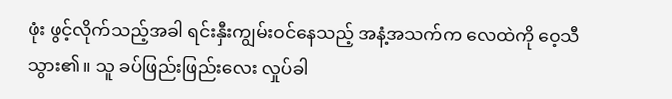ဖုံး ဖွင့်လိုက်သည့်အခါ ရင်းနှီးကျွမ်းဝင်နေသည့် အနံ့အသက်က လေထဲကို ဝေ့သီသွား၏။ သူ ခပ်ဖြည်းဖြည်းလေး လှုပ်ခါ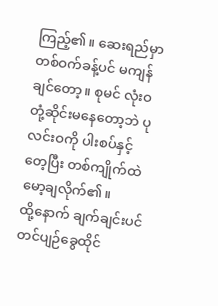ကြည့်၏။ ဆေးရည်မှာ တစ်ဝက်ခန့်ပင် မကျန်ချင်တော့။ စုမင် လုံးဝတုံ့ဆိုင်းမနေတော့ဘဲ ပုလင်းဝကို ပါးစပ်နှင့်တေ့ပြီး တစ်ကျိုက်ထဲ မော့ချလိုက်၏။
ထို့နောက် ချက်ချင်းပင် တင်ပျဉ်ခွေထိုင်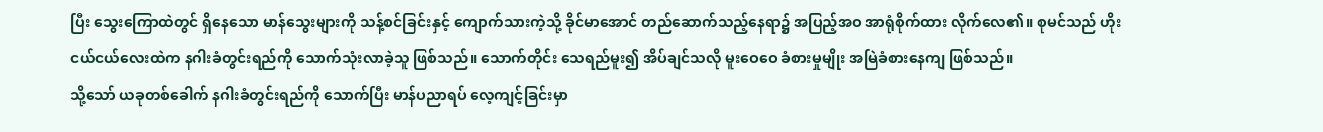ပြီး သွေးကြောထဲတွင် ရှိနေသော မာန်သွေးများကို သန့်စင်ခြင်းနှင့် ကျောက်သားကဲ့သို့ ခိုင်မာအောင် တည်ဆောက်သည့်နေရာ၌ အပြည့်အဝ အာရုံစိုက်ထား လိုက်လေ၏။ စုမင်သည် ဟိုးငယ်ငယ်လေးထဲက နဂါးခံတွင်းရည်ကို သောက်သုံးလာခဲ့သူ ဖြစ်သည်။ သောက်တိုင်း သေရည်မူး၍ အိပ်ချင်သလို မူးဝေဝေ ခံစားမှုမျိုး အမြဲခံစားနေကျ ဖြစ်သည်။
သို့သော် ယခုတစ်ခေါက် နဂါးခံတွင်းရည်ကို သောက်ပြီး မာန်ပညာရပ် လေ့ကျင့်ခြင်းမှာ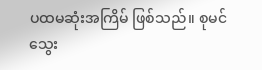ပထမဆုံးအကြိမ် ဖြစ်သည်။ စုမင် သွေး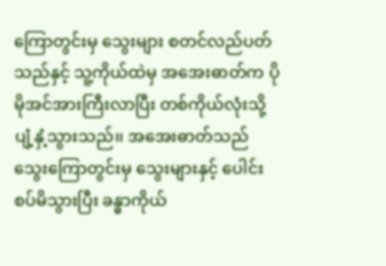ကြောတွင်းမှ သွေးများ စတင်လည်ပတ်သည်နှင့် သူ့ကိုယ်ထဲမှ အအေးဓာတ်က ပိုမိုအင်အားကြီးလာပြီး တစ်ကိုယ်လုံးသို့ ပျံ့နှံ့သွားသည်၊၊ အအေးဓာတ်သည် သွေးကြောတွင်းမှ သွေးများနှင့် ပေါင်းစပ်မိသွားပြီး ခန္ဓာကိုယ်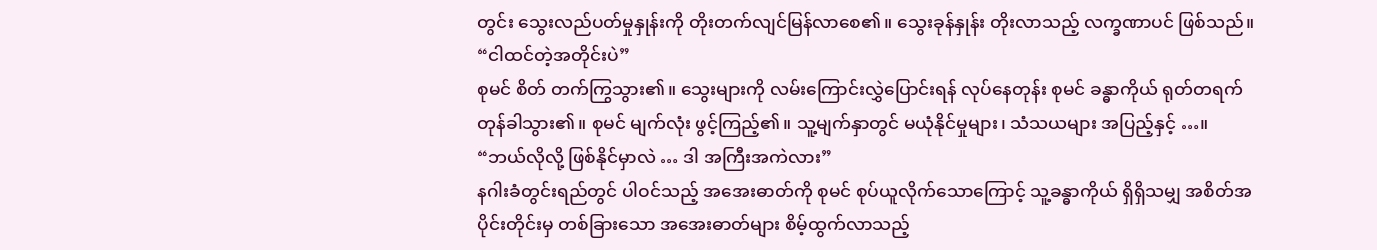တွင်း သွေးလည်ပတ်မှုနှုန်းကို တိုးတက်လျင်မြန်လာစေ၏။ သွေးခုန်နှုန်း တိုးလာသည့် လက္ခဏာပင် ဖြစ်သည်။
“ငါထင်တဲ့အတိုင်းပဲ”
စုမင် စိတ် တက်ကြွသွား၏။ သွေးများကို လမ်းကြောင်းလွှဲပြောင်းရန် လုပ်နေတုန်း စုမင် ခန္ဓာကိုယ် ရုတ်တရက် တုန်ခါသွား၏။ စုမင် မျက်လုံး ဖွင့်ကြည့်၏။ သူ့မျက်နှာတွင် မယုံနိုင်မှုများ၊ သံသယများ အပြည့်နှင့် …။
“ဘယ်လိုလို့ ဖြစ်နိုင်မှာလဲ … ဒါ အကြီးအကဲလား”
နဂါးခံတွင်းရည်တွင် ပါဝင်သည့် အအေးဓာတ်ကို စုမင် စုပ်ယူလိုက်သောကြောင့် သူ့ခန္ဓာကိုယ် ရှိရှိသမျှ အစိတ်အပိုင်းတိုင်းမှ တစ်ခြားသော အအေးဓာတ်များ စိမ့်ထွက်လာသည့်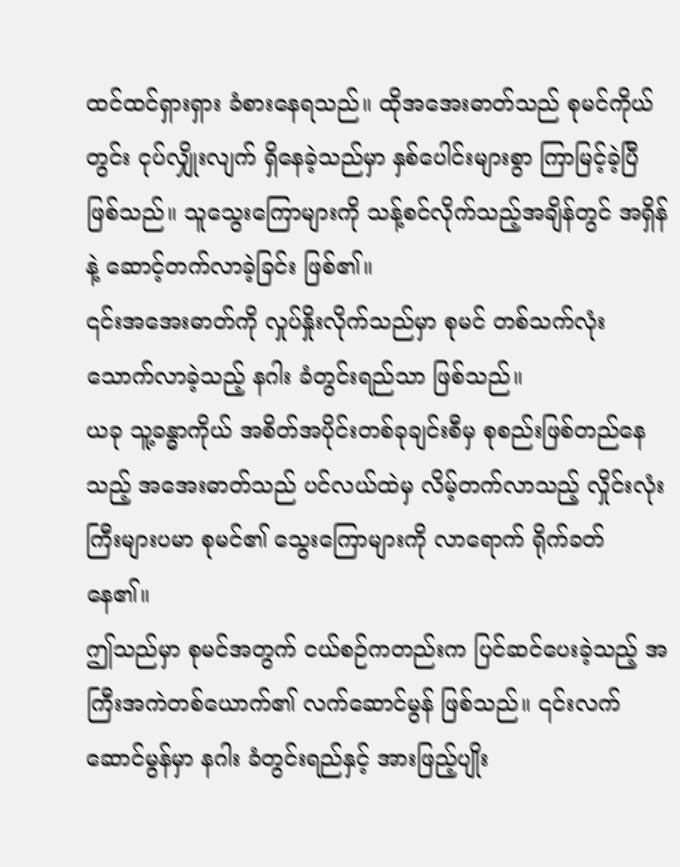ထင်ထင်ရှားရှား ခံစားနေရသည်။ ထိုအအေးဓာတ်သည် စုမင်ကိုယ်တွင်း ငုပ်လျှိုးလျက် ရှိနေခဲ့သည်မှာ နှစ်ပေါင်းများစွာ ကြာမြင့်ခဲ့ပြီ ဖြစ်သည်။ သူသွေးကြောများကို သန့်စင်လိုက်သည့်အချိန်တွင် အရှိန်နဲ့ ဆောင့်တက်လာခဲ့ခြင်း ဖြစ်၏။
၎င်းအအေးဓာတ်ကို လှုပ်နှိုးလိုက်သည်မှာ စုမင် တစ်သက်လုံး သောက်လာခဲ့သည့် နဂါး ခံတွင်းရည်သာ ဖြစ်သည်။
ယခု သူ့ခန္ဓာကိုယ် အစိတ်အပိုင်းတစ်ခုချင်းစီမှ စုစည်းဖြစ်တည်နေသည့် အအေးဓာတ်သည် ပင်လယ်ထဲမှ လိမ့်တက်လာသည့် လှိုင်းလုံးကြီးများပမာ စုမင်၏ သွေးကြောများကို လာရောက် ရိုက်ခတ်နေ၏။
ဤသည်မှာ စုမင်အတွက် ငယ်စဉ်ကတည်းက ပြင်ဆင်ပေးခဲ့သည့် အကြီးအကဲတစ်ယောက်၏ လက်ဆောင်မွန် ဖြစ်သည်။ ၎င်းလက်ဆောင်မွန်မှာ နဂါး ခံတွင်းရည်နှင့် အားဖြည့်ပျိုး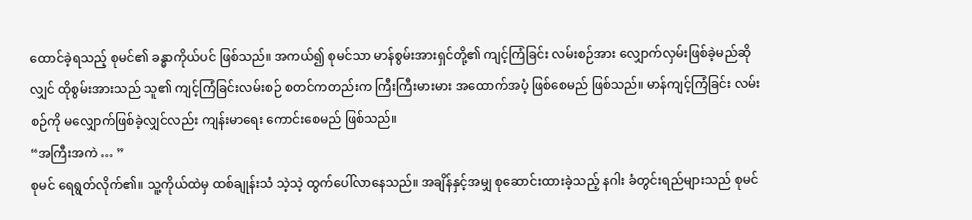ထောင်ခဲ့ရသည့် စုမင်၏ ခန္ဓာကိုယ်ပင် ဖြစ်သည်။ အကယ်၍ စုမင်သာ မာန်စွမ်းအားရှင်တို့၏ ကျင့်ကြံခြင်း လမ်းစဉ်အား လျှောက်လှမ်းဖြစ်ခဲ့မည်ဆိုလျှင် ထိုစွမ်းအားသည် သူ၏ ကျင့်ကြံခြင်းလမ်းစဉ် စတင်ကတည်းက ကြီးကြီးမားမား အထောက်အပံ့ ဖြစ်စေမည် ဖြစ်သည်။ မာန်ကျင့်ကြံခြင်း လမ်းစဉ်ကို မလျှောက်ဖြစ်ခဲ့လျှင်လည်း ကျန်းမာရေး ကောင်းစေမည် ဖြစ်သည်။
“အကြီးအကဲ … ”
စုမင် ရေရွတ်လိုက်၏။ သူ့ကိုယ်ထဲမှ ထစ်ချုန်းသံ သဲ့သဲ့ ထွက်ပေါ်လာနေသည်။ အချိန်နှင့်အမျှ စုဆောင်းထားခဲ့သည့် နဂါး ခံတွင်းရည်များသည် စုမင်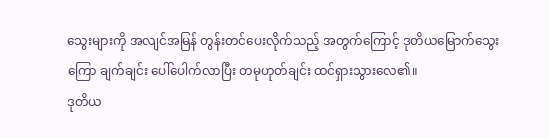သွေးများကို အလျင်အမြန် တွန်းတင်ပေးလိုက်သည့် အတွက်ကြောင့် ဒုတိယမြောက်သွေးကြော ချက်ချင်း ပေါ်ပေါက်လာပြီး တမုဟုတ်ချင်း ထင်ရှားသွားလေ၏။
ဒုတိယ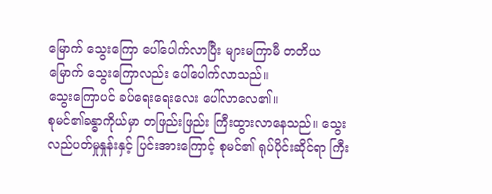မြောက် သွေးကြော ပေါ်ပေါက်လာပြီး များမကြာမီ တတိယမြောက် သွေးကြောလည်း ပေါ်ပေါက်လာသည်။
သွေးကြောပင် ခပ်ရေးရေးလေး ပေါ်လာလေ၏။
စုမင်၏ခန္ဓာကိုယ်မှာ တဖြည်းဖြည်း ကြီးထွားလာနေသည်။ သွေးလည်ပတ်မှုနှုန်းနှင့် ပြင်းအားကြောင့် စုမင်၏ ရုပ်ပိုင်းဆိုင်ရာ ကြီး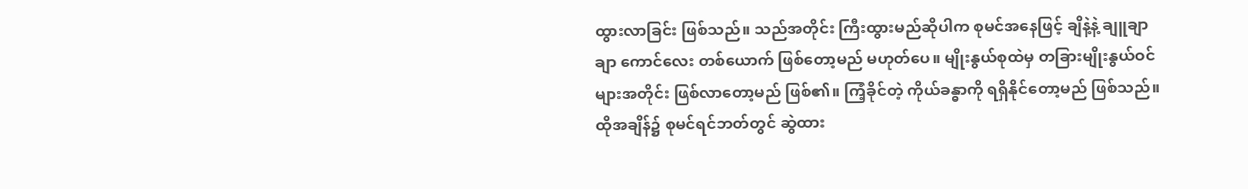ထွားလာခြင်း ဖြစ်သည်။ သည်အတိုင်း ကြီးထွားမည်ဆိုပါက စုမင်အနေဖြင့် ချိနဲ့နဲ့ ချူချာချာ ကောင်လေး တစ်ယောက် ဖြစ်တော့မည် မဟုတ်ပေ။ မျိုးနွယ်စုထဲမှ တခြားမျိုးနွယ်ဝင်များအတိုင်း ဖြစ်လာတော့မည် ဖြစ်၏။ ကြံ့ခိုင်တဲ့ ကိုယ်ခန္ဓာကို ရရှိနိုင်တော့မည် ဖြစ်သည်။
ထိုအချိန်၌ စုမင်ရင်ဘတ်တွင် ဆွဲထား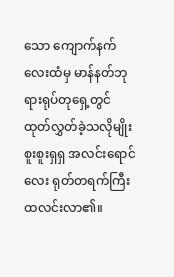သော ကျောက်နက်လေးထံမှ မာန်နတ်ဘုရားရုပ်တုရှေ့တွင် ထုတ်လွှတ်ခဲ့သလိုမျိုး စူးစူးရှရှ အလင်းရောင်လေး ရုတ်တရက်ကြီး ထလင်းလာ၏။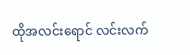ထိုအလင်းရောင် လင်းလက်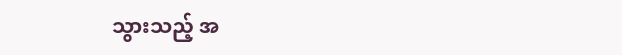သွားသည့် အ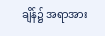ချိန်၌ အရာအား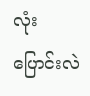လုံး ပြောင်းလဲ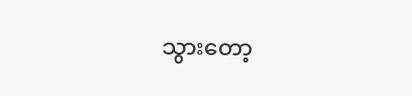သွားတော့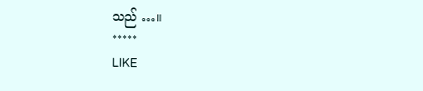သည် …။
*****
LIKE